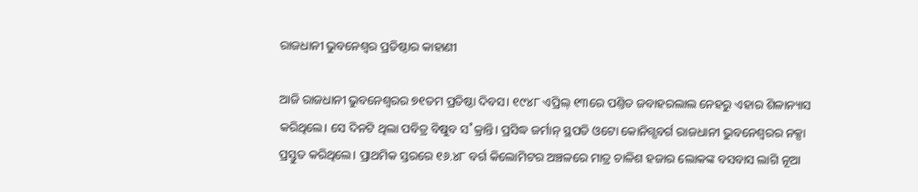ରାଜଧାନୀ ଭୁବନେଶ୍ୱର ପ୍ରତିଷ୍ଠାର କାହାଣୀ

ଆଜି ରାଜଧାନୀ ଭୁବନେଶ୍ୱରର ୭୧ତମ ପ୍ରତିଷ୍ଠା ଦିବସ। ୧୯୪୮ ଏପ୍ରିଲ୍ ୧୩ରେ ପଣ୍ତିତ ଜବାହରଲାଲ ନେହରୁ ଏହାର ଶିଳାନ୍ୟାସ କରିଥିଲେ। ସେ ଦିନଟି ଥିଲା ପବିତ୍ର ବିଷୁବ ସ˚କ୍ରାନ୍ତି। ପ୍ରସିଦ୍ଧ ଜର୍ମାନ୍ ସ୍ଥପତି ଓଟୋ କୋନିଗ୍ସବର୍ଗ ରାଜଧାନୀ ଭୁବନେଶ୍ୱରର ନକ୍ସା ପ୍ରସ୍ତୁତ କରିଥିଲେ। ପ୍ରାଥମିକ ସ୍ତରରେ ୧୬.୪୮ ବର୍ଗ କିଲୋମିଟର ଅଞ୍ଚଳରେ ମାତ୍ର ଚାଳିଶ ହଜାର ଲୋକଙ୍କ ବସବାସ ଲାଗି ନୂଆ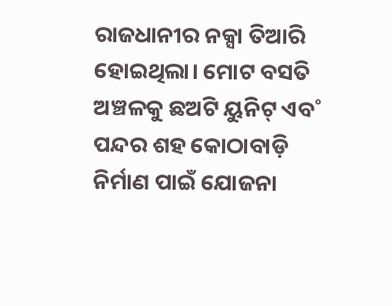ରାଜଧାନୀର ନକ୍ସା ତିଆରି ହୋଇଥିଲା। ମୋଟ ବସତି ଅଞ୍ଚଳକୁ ଛଅଟି ୟୁନିଟ୍ ଏବ˚ ପନ୍ଦର ଶହ କୋଠାବାଡ଼ି ନିର୍ମାଣ ପାଇଁ ଯୋଜନା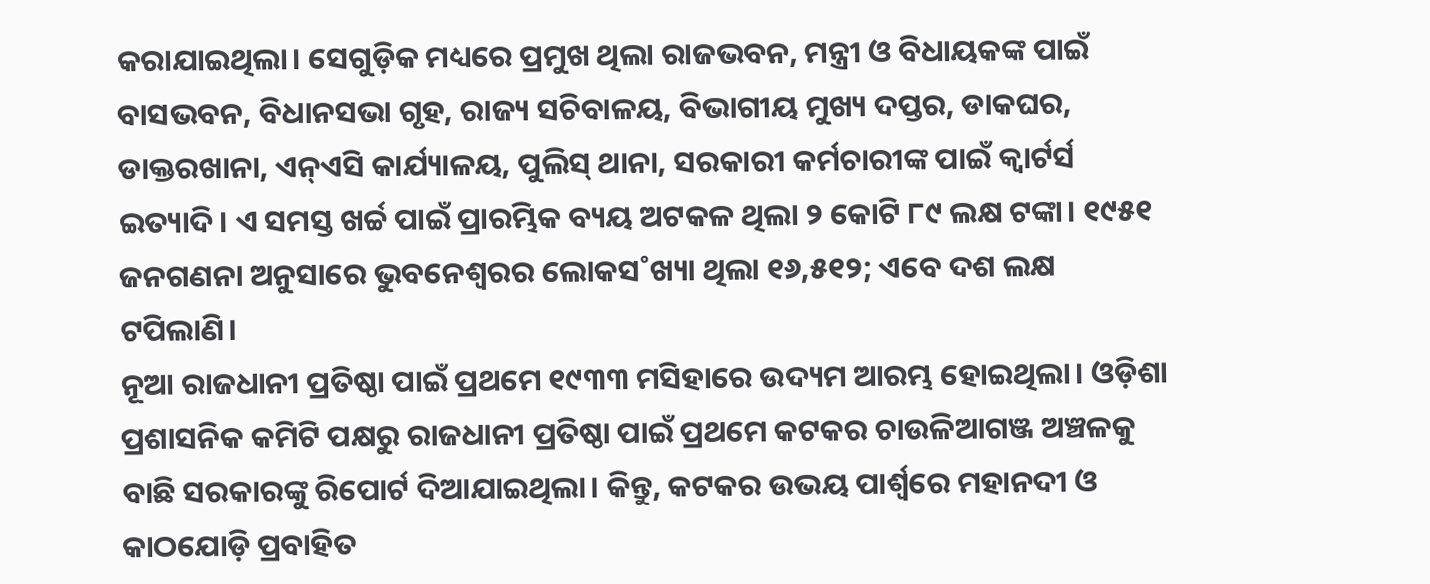କରାଯାଇଥିଲା। ସେଗୁଡ଼ିକ ମଧ୍ୟରେ ପ୍ରମୁଖ ଥିଲା ରାଜଭବନ, ମନ୍ତ୍ରୀ ଓ ବିଧାୟକଙ୍କ ପାଇଁ ବାସଭବନ, ବିଧାନସଭା ଗୃହ, ରାଜ୍ୟ ସଚିବାଳୟ, ବିଭାଗୀୟ ମୁଖ୍ୟ ଦପ୍ତର, ଡାକଘର, ଡାକ୍ତରଖାନା, ଏନ୍ଏସି କାର୍ଯ୍ୟାଳୟ, ପୁଲିସ୍ ଥାନା, ସରକାରୀ କର୍ମଚାରୀଙ୍କ ପାଇଁ କ୍ୱାର୍ଟର୍ସ ଇତ୍ୟାଦି। ଏ ସମସ୍ତ ଖର୍ଚ୍ଚ ପାଇଁ ପ୍ରାରମ୍ଭିକ ବ୍ୟୟ ଅଟକଳ ଥିଲା ୨ କୋଟି ୮୯ ଲକ୍ଷ ଟଙ୍କା। ୧୯୫୧ ଜନଗଣନା ଅନୁସାରେ ଭୁବନେଶ୍ୱରର ଲୋକସ˚ଖ୍ୟା ଥିଲା ୧୬,୫୧୨; ଏବେ ଦଶ ଲକ୍ଷ ଟପିଲାଣି।
ନୂଆ ରାଜଧାନୀ ପ୍ରତିଷ୍ଠା ପାଇଁ ପ୍ରଥମେ ୧୯୩୩ ମସିହାରେ ଉଦ୍ୟମ ଆରମ୍ଭ ହୋଇଥିଲା। ଓଡ଼ିଶା ପ୍ରଶାସନିକ କମିଟି ପକ୍ଷରୁ ରାଜଧାନୀ ପ୍ରତିଷ୍ଠା ପାଇଁ ପ୍ରଥମେ କଟକର ଚାଉଳିଆଗଞ୍ଜ ଅଞ୍ଚଳକୁ ବାଛି ସରକାରଙ୍କୁ ରିପୋର୍ଟ ଦିଆଯାଇଥିଲା। କିନ୍ତୁ, କଟକର ଉଭୟ ପାର୍ଶ୍ୱରେ ମହାନଦୀ ଓ କାଠଯୋଡ଼ି ପ୍ରବାହିତ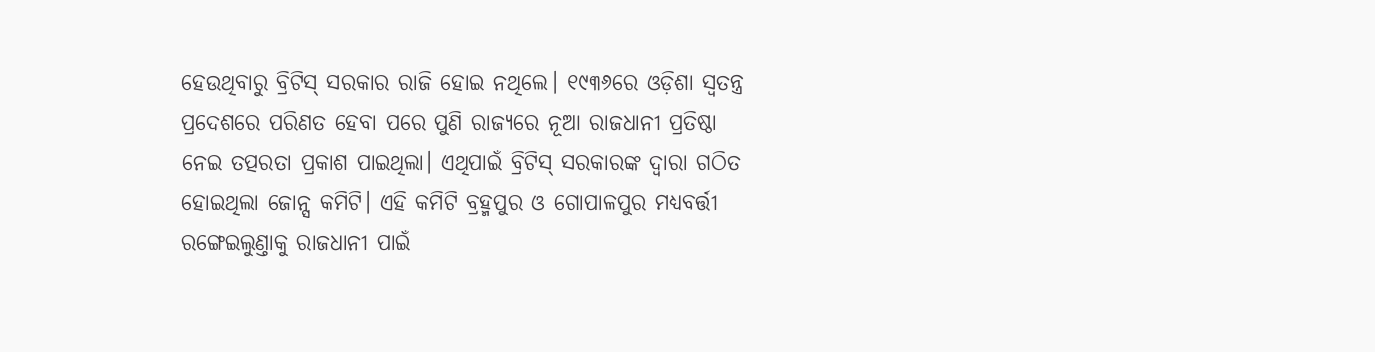ହେଉଥିବାରୁ ବ୍ରିଟିସ୍ ସରକାର ରାଜି ହୋଇ ନଥିଲେ। ୧୯୩୬ରେ ଓଡ଼ିଶା ସ୍ୱତନ୍ତ୍ର ପ୍ରଦେଶରେ ପରିଣତ ହେବା ପରେ ପୁଣି ରାଜ୍ୟରେ ନୂଆ ରାଜଧାନୀ ପ୍ରତିଷ୍ଠା ନେଇ ତତ୍ପରତା ପ୍ରକାଶ ପାଇଥିଲା। ଏଥିପାଇଁ ବ୍ରିଟିସ୍ ସରକାରଙ୍କ ଦ୍ୱାରା ଗଠିତ ହୋଇଥିଲା ଜୋନ୍ସ କମିଟି। ଏହି କମିଟି ବ୍ରହ୍ମପୁର ଓ ଗୋପାଳପୁର ମଧ୍ୟବର୍ତ୍ତୀ ରଙ୍ଗେଇଲୁଣ୍ତାକୁ ରାଜଧାନୀ ପାଇଁ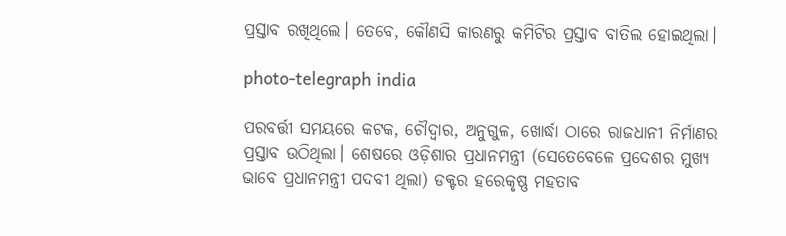ପ୍ରସ୍ତାବ ରଖିଥିଲେ। ତେବେ, କୌଣସି କାରଣରୁ କମିଟିର ପ୍ରସ୍ତାବ ବାତିଲ ହୋଇଥିଲା।

photo-telegraph india

ପରବର୍ତ୍ତୀ ସମୟରେ କଟକ, ଚୌଦ୍ୱାର, ଅନୁଗୁଳ, ଖୋର୍ଦ୍ଧା ଠାରେ ରାଜଧାନୀ ନିର୍ମାଣର ପ୍ରସ୍ତାବ ଉଠିଥିଲା। ଶେଷରେ ଓଡ଼ିଶାର ପ୍ରଧାନମନ୍ତ୍ରୀ (ସେତେବେଳେ ପ୍ରଦେଶର ମୁଖ୍ୟ ଭାବେ ପ୍ରଧାନମନ୍ତ୍ରୀ ପଦବୀ ଥିଲା) ଡକ୍ଟର ହରେକୃଷ୍ଣ ମହତାବ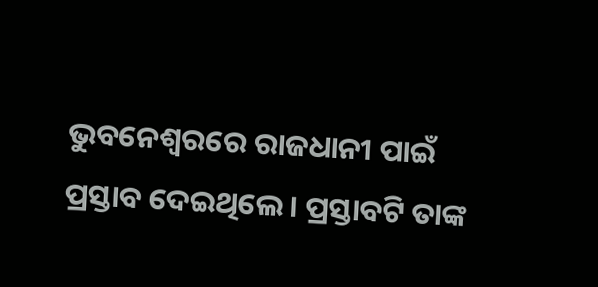ଭୁବନେଶ୍ୱରରେ ରାଜଧାନୀ ପାଇଁ ପ୍ରସ୍ତାବ ଦେଇଥିଲେ। ପ୍ରସ୍ତାବଟି ତାଙ୍କ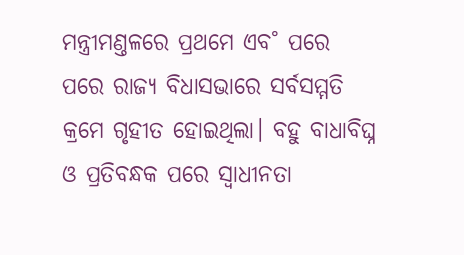ମନ୍ତ୍ରୀମଣ୍ତଳରେ ପ୍ରଥମେ ଏବ˚ ପରେ ପରେ ରାଜ୍ୟ ବିଧାସଭାରେ ସର୍ବସମ୍ମତି କ୍ରମେ ଗୃହୀତ ହୋଇଥିଲା। ବହୁ ବାଧାବିଘ୍ନ ଓ ପ୍ରତିବନ୍ଧକ ପରେ ସ୍ୱାଧୀନତା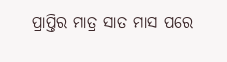ପ୍ରାପ୍ତିର ମାତ୍ର ସାତ ମାସ ପରେ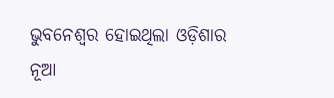ଭୁବନେଶ୍ୱର ହୋଇଥିଲା ଓଡ଼ିଶାର ନୂଆ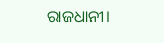ରାଜଧାନୀ।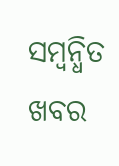ସମ୍ବନ୍ଧିତ ଖବର